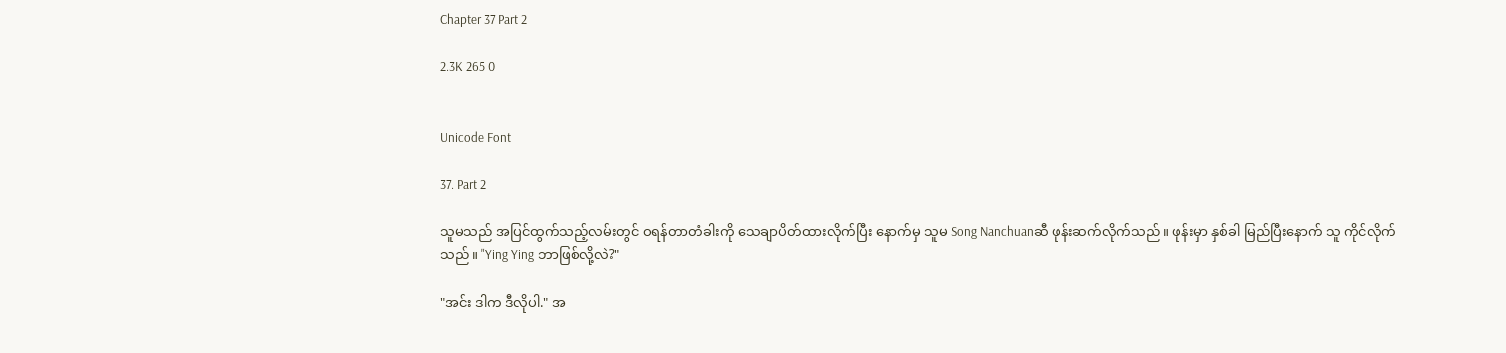Chapter 37 Part 2

2.3K 265 0


Unicode Font

37. Part 2

သူမသည် အပြင်ထွက်သည့်လမ်းတွင် ဝရန်တာတံခါးကို သေချာပိတ်ထားလိုက်ပြီး နောက်မှ သူမ Song Nanchuanဆီ ဖုန်းဆက်လိုက်သည်။ ဖုန်းမှာ နှစ်ခါ မြည်ပြီးနောက် သူ ကိုင်လိုက်သည်။ "Ying Ying ဘာဖြစ်လို့လဲ?"

"အင်း ဒါက ဒီလိုပါ." အ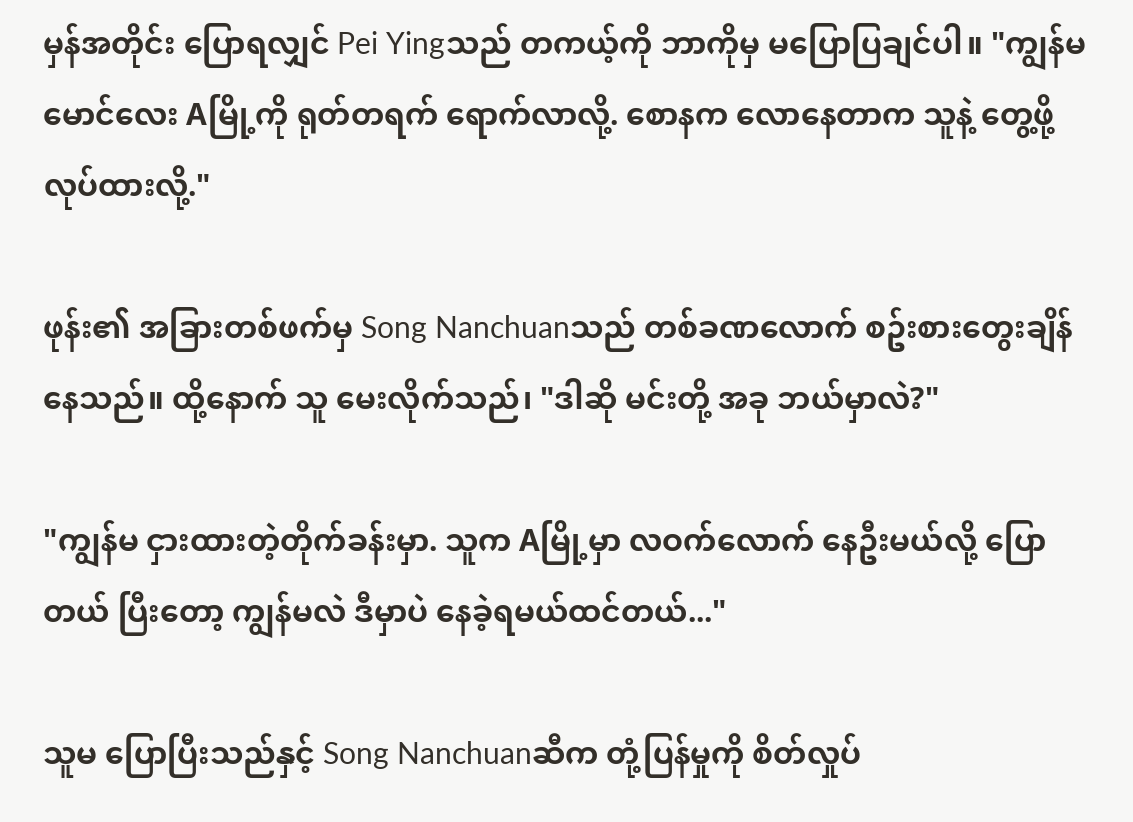မှန်အတိုင်း ပြောရလျှင် Pei Yingသည် တကယ့်ကို ဘာကိုမှ မပြောပြချင်ပါ။ "ကျွန်မမောင်လေး Aမြို့ကို ရုတ်တရက် ရောက်လာလို့. စောနက လောနေတာက သူနဲ့ တွေ့ဖို့ လုပ်ထားလို့."

ဖုန်း၏ အခြားတစ်ဖက်မှ Song Nanchuanသည် တစ်ခဏလောက် စဥ်းစားတွေးချိန်နေသည်။ ထို့နောက် သူ မေးလိုက်သည်၊ "ဒါဆို မင်းတို့ အခု ဘယ်မှာလဲ?"

"ကျွန်မ ငှားထားတဲ့တိုက်ခန်းမှာ. သူက Aမြို့မှာ လဝက်လောက် နေဦးမယ်လို့ ပြောတယ် ပြီးတော့ ကျွန်မလဲ ဒီမှာပဲ နေခဲ့ရမယ်ထင်တယ်..."

သူမ ပြောပြီးသည်နှင့် Song Nanchuanဆီက တုံ့ပြန်မှုကို စိတ်လှုပ်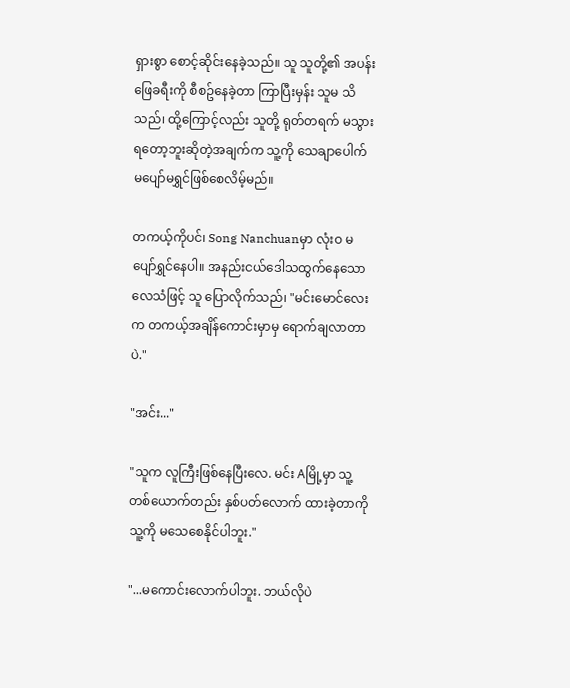ရှားစွာ စောင့်ဆိုင်းနေခဲ့သည်။ သူ သူတို့၏ အပန်းဖြေခရီးကို စီစဥ်နေခဲ့တာ ကြာပြီးမှန်း သူမ သိသည်၊ ထို့ကြောင့်လည်း သူတို့ ရုတ်တရက် မသွားရတော့ဘူးဆိုတဲ့အချက်က သူ့ကို သေချာပေါက် မပျော်မရွှင်ဖြစ်စေလိမ့်မည်။

တကယ့်ကိုပင်၊ Song Nanchuanမှာ လုံးဝ မပျော်ရွှင်နေပါ။ အနည်းငယ်ဒေါသထွက်နေသောလေသံဖြင့် သူ ပြောလိုက်သည်၊ "မင်းမောင်လေးက တကယ့်အချိန်ကောင်းမှာမှ ရောက်ချလာတာပဲ."

"အင်း..."

"သူက လူကြီးဖြစ်နေပြီးလေ. မင်း Aမြို့မှာ သူ့တစ်ယောက်တည်း နှစ်ပတ်လောက် ထားခဲ့တာကို သူ့ကို မသေစေနိုင်ပါဘူး."

"...မကောင်းလောက်ပါဘူး. ဘယ်လိုပဲ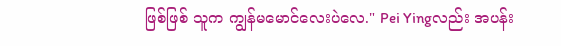ဖြစ်ဖြစ် သူက ကျွန်မမောင်လေးပဲလေ." Pei Yingလည်း အပန်း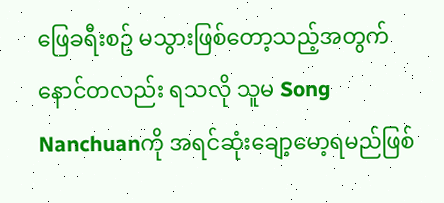ဖြေခရီးစဥ် မသွားဖြစ်တော့သည့်အတွက် နောင်တလည်း ရသလို သူမ Song Nanchuanကို အရင်ဆုံးချော့မော့ရမည်ဖြစ်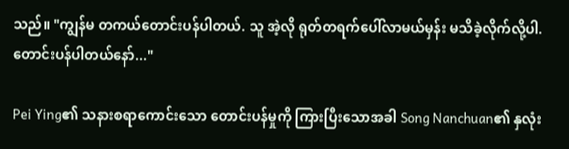သည်။ "ကျွန်မ တကယ်တောင်းပန်ပါတယ်. သူ အဲ့လို ရုတ်တရက်ပေါ်လာမယ်မှန်း မသိခဲ့လိုက်လို့ပါ. တောင်းပန်ပါတယ်နော်..."

Pei Ying၏ သနားစရာကောင်းသော တောင်းပန်မှုကို ကြားပြီးသောအခါ Song Nanchuan၏ နှလုံး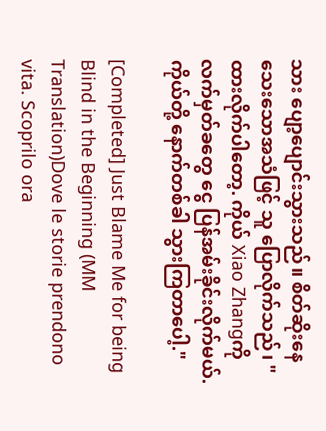သား ပျော့ပျောင်းသွားသည်။ စိတ်ဆိုးနေသေးသောအသံဖြင့် သူ ပြောလိုက်သည်၊ "ထားလိုက်ပါတော့. ကိုယ် Xiao Zhangကို လက်မှတ်ခတွေ ငွေ ပြန်အမ်းခိုင်းလိုက်မယ်. ကိုယ်တို့ နောက်တစ်ခါ သွားကြတာပေါ့."

[Completed] Just Blame Me for being Blind in the Beginning (MM Translation)Dove le storie prendono vita. Scoprilo ora